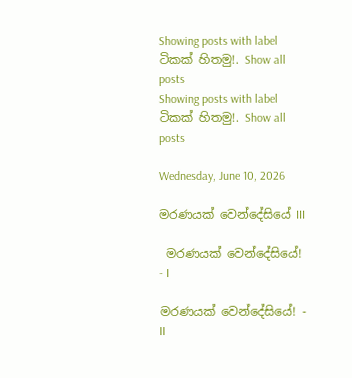Showing posts with label ටිකක් හිතමු!. Show all posts
Showing posts with label ටිකක් හිතමු!. Show all posts

Wednesday, June 10, 2026

මරණයක් වෙන්දේසියේ III

 මරණයක් වෙන්දේසියේ! - I

මරණයක් වෙන්දේසියේ! - II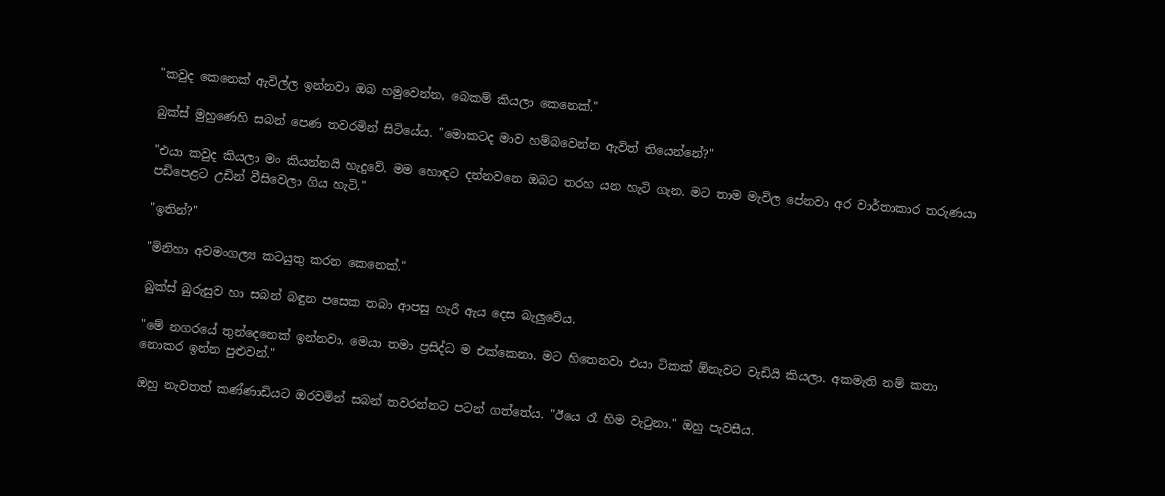"කවුද කෙනෙක් ඇවිල්ල ඉන්නවා ඔබ හමුවෙන්න, බෙකම් කියලා කෙනෙක්."

බුක්ස් මුහුණෙහි සබන් පෙණ තවරමින් සිටියේය. "මොකටද මාව හම්බවෙන්න ඇවිත් තියෙන්නේ?"

"එයා කවුද කියලා මං කියන්නයි හැදුවේ. මම හොඳට දන්නවනෙ ඔබට තරහ යන හැටි ගැන. මට තාම මැවිල පේනවා අර වාර්තාකාර තරුණයා පඩිපෙළට උඩින් වීසිවෙලා ගිය හැටි."

"ඉතින්?"

"මිනිහා අවමංගල්‍ය කටයුතු කරන කෙනෙක්."

බුක්ස් බුරුසුව හා සබන් බඳුන පසෙක තබා ආපසු හැරී ඇය දෙස බැලුවේය.

"මේ නගරයේ තුන්දෙනෙක් ඉන්නවා. මෙයා තමා ප්‍රසිද්ධ ම එක්කෙනා. මට හිතෙනවා එයා ටිකක් ඕනැවට වැඩියි කියලා. අකමැති නම් කතා නොකර ඉන්න පුළුවන්."

ඔහු නැවතත් කණ්ණාඩියට ඔරවමින් සබන් තවරන්නට පටන් ගත්තේය. "ඊයෙ රෑ හිම වැටුනා." ඔහු පැවසීය.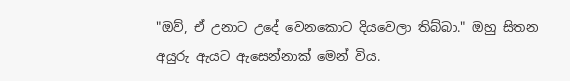"ඔව්, ඒ උනාට උදේ වෙනකොට දියවෙලා තිබ්බා." ඔහු සිතන අයුරු ඇයට ඇසෙන්නාක් මෙන් විය.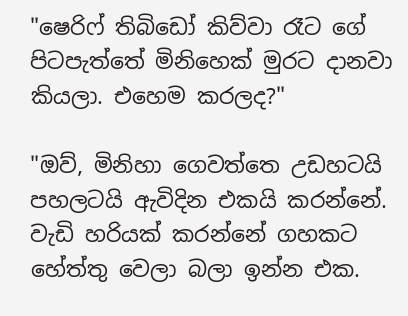"ෂෙරිෆ් තිබිඩෝ කිව්වා රෑට ගේ පිටපැත්තේ මිනිහෙක් මුරට දානවා කියලා. එහෙම කරලද?"

"ඔව්, මිනිහා ගෙවත්තෙ උඩහටයි පහලටයි ඇවිදින එකයි කරන්නේ. වැඩි හරියක් කරන්නේ ගහකට හේත්තු වෙලා බලා ඉන්න එක.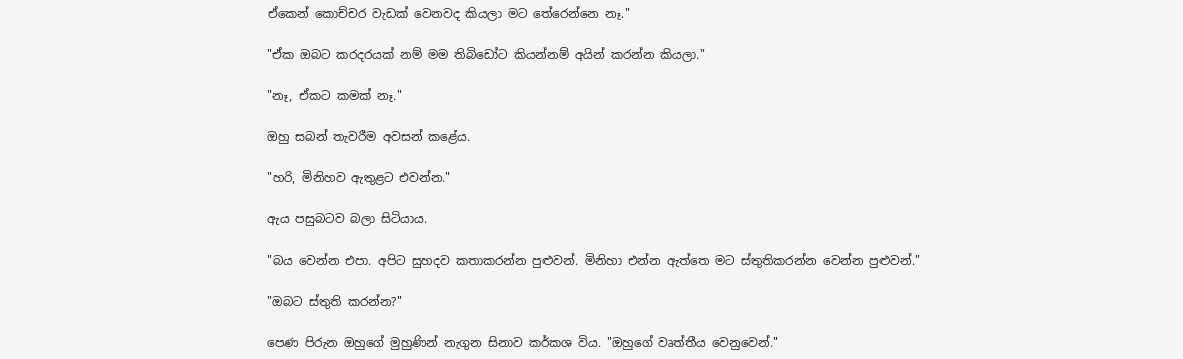ඒකෙන් කොච්චර වැඩක් වෙනවද කියලා මට තේරෙන්නෙ නෑ."

"ඒක ඔබට කරදරයක් නම් මම තිබිඩෝට කියන්නම් අයින් කරන්න කියලා."

"නෑ, ඒකට කමක් නෑ."

ඔහු සබන් තැවරීම අවසන් කළේය.

"හරි, මිනිහව ඇතුළට එවන්න."

ඇය පසුබටව බලා සිටියාය.

"බය වෙන්න එපා. අපිට සුහදව කතාකරන්න පුළුවන්. මිනිහා එන්න ඇත්තෙ මට ස්තුතිකරන්න වෙන්න පුළුවන්."

"ඔබට ස්තුති කරන්න?"

පෙණ පිරුන ඔහුගේ මුහුණින් නැගුන සිනාව කර්කශ විය. "ඔහුගේ වෘත්තීය වෙනුවෙන්."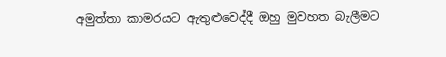අමුත්තා කාමරයට ඇතුළුවෙද්දී ඔහු මුවහත බැලීමට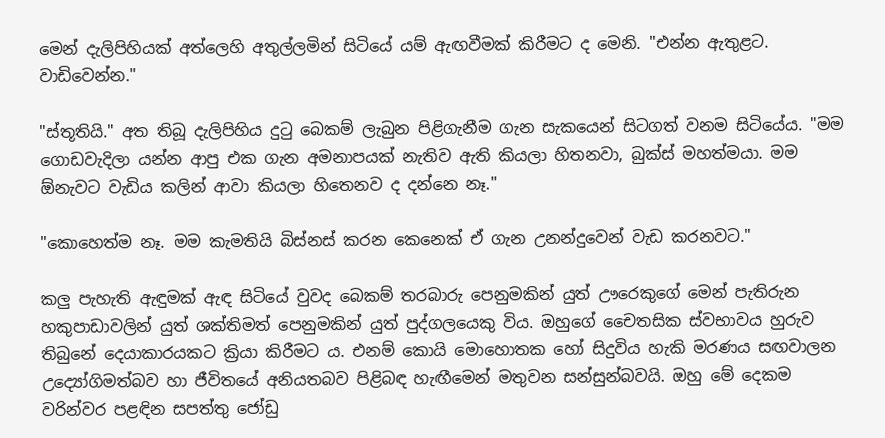මෙන් දැලිපිහියක් අත්ලෙහි අතුල්ලමින් සිටියේ යම් ඇඟවීමක් කිරීමට ද මෙනි. "එන්න ඇතුළට. වාඩිවෙන්න."

"ස්තූතියි." අත තිබූ දැලිපිහිය දුටු බෙකම් ලැබුන පිළිගැනීම ගැන සැකයෙන් සිටගත් වනම සිටියේය. "මම ගොඩවැදිලා යන්න ආපු එක ගැන අමනාපයක් නැතිව ඇති කියලා හිතනවා, බුක්ස් මහත්මයා. මම ඕනැවට වැඩිය කලින් ආවා කියලා හිතෙනව ද දන්නෙ නෑ."

"කොහෙත්ම නෑ. මම කැමතියි බිස්නස් කරන කෙනෙක් ඒ ගැන උනන්දුවෙන් වැඩ කරනවට."

කලු පැහැති ඇඳුමක් ඇඳ සිටියේ වුවද බෙකම් තරබාරු පෙනුමකින් යුත් ඌරෙකුගේ මෙන් පැතිරුන හකුපාඩාවලින් යුත් ශක්තිමත් පෙනුමකින් යුත් පුද්ගලයෙකු විය. ඔහුගේ චෛතසික ස්වභාවය හුරුව තිබුනේ දෙයාකාරයකට ක්‍රියා කිරීමට ය. එනම් කොයි මොහොතක හෝ සිදුවිය හැකි මරණය සඟවාලන උද්‍යෝගිමත්බව හා ජීවිතයේ අනියතබව පිළිබඳ හැඟීමෙන් මතුවන සන්සුන්බවයි. ඔහු මේ දෙකම වරින්වර පළඳින සපත්තු ජෝඩු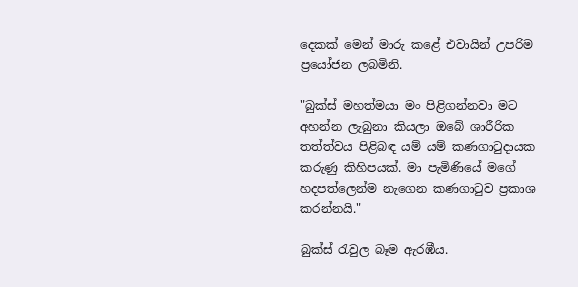දෙකක් මෙන් මාරු කළේ එවායින් උපරිම ප්‍රයෝජන ලබමිනි.

"බුක්ස් මහත්මයා මං පිළිගන්නවා මට අහන්න ලැබුනා කියලා ඔබේ ශාරීරික තත්ත්වය පිළිබඳ යම් යම් කණගාටුදායක කරුණු කිහිපයක්. මා පැමිණියේ මගේ හදපත්ලෙන්ම නැගෙන කණගාටුව ප්‍රකාශ කරන්නයි."

බුක්ස් රැවුල බෑම ඇරඹීය.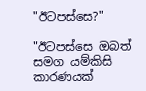"ඊටපස්සෙ?"

"ඊටපස්සෙ ඔබත් සමග යම්කිසි කාරණයක්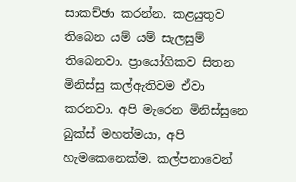සාකච්ඡා කරන්න. කළයුතුව තිබෙන යම් යම් සැලසුම් තිබෙනවා. ප්‍රායෝගිකව සිතන මිනිස්සු කල්ඇතිවම ඒවා කරනවා. අපි මැරෙන මිනිස්සුනෙ බුක්ස් මහත්මයා, අපි හැමකෙනෙක්ම. කල්පනාවෙන්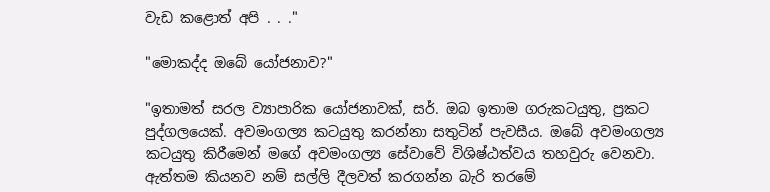වැඩ කළොත් අපි . . ."

"මොකද්ද ඔබේ යෝජනාව?"

"ඉතාමත් සරල ව්‍යාපාරික යෝජනාවක්, සර්. ඔබ ඉතාම ගරුකටයුතු, ප්‍රකට පුද්ගලයෙක්. අවමංගල්‍ය කටයුතු කරන්නා සතුටින් පැවසීය. ඔබේ අවමංගල්‍ය කටයුතු කිරීමෙන් මගේ අවමංගල්‍ය සේවාවේ විශිෂ්ඨත්වය තහවුරු වෙනවා. ඇත්තම කියනව නම් සල්ලි දීලවත් කරගන්න බැරි තරමේ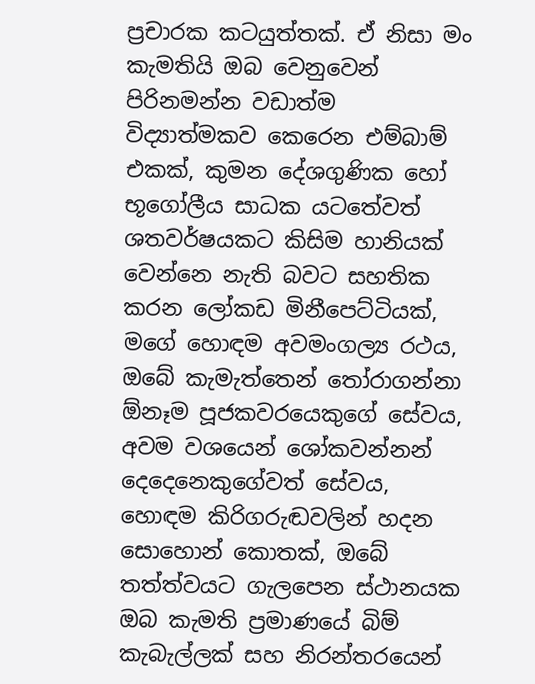ප්‍රචාරක කටයුත්තක්. ඒ නිසා මං කැමතියි ඔබ වෙනුවෙන් පිරිනමන්න වඩාත්ම විද්‍යාත්මකව කෙරෙන එම්බාම් එකක්, කුමන දේශගුණික හෝ භූගෝලීය සාධක යටතේවත් ශතවර්ෂයකට කිසිම හානියක් වෙන්නෙ නැති බවට සහතික කරන ලෝකඩ මිනීපෙට්ටියක්, මගේ හොඳම අවමංගල්‍ය රථය, ඔබේ කැමැත්තෙන් තෝරාගන්නා ඕනෑම පූජකවරයෙකුගේ සේවය, අවම වශයෙන් ශෝකවන්නන් දෙදෙනෙකුගේවත් සේවය, හොඳම කිරිගරුඬවලින් හදන සොහොන් කොතක්, ඔබේ තත්ත්වයට ගැලපෙන ස්ථානයක ඔබ කැමති ප්‍රමාණයේ බිම් කැබැල්ලක් සහ නිරන්තරයෙන්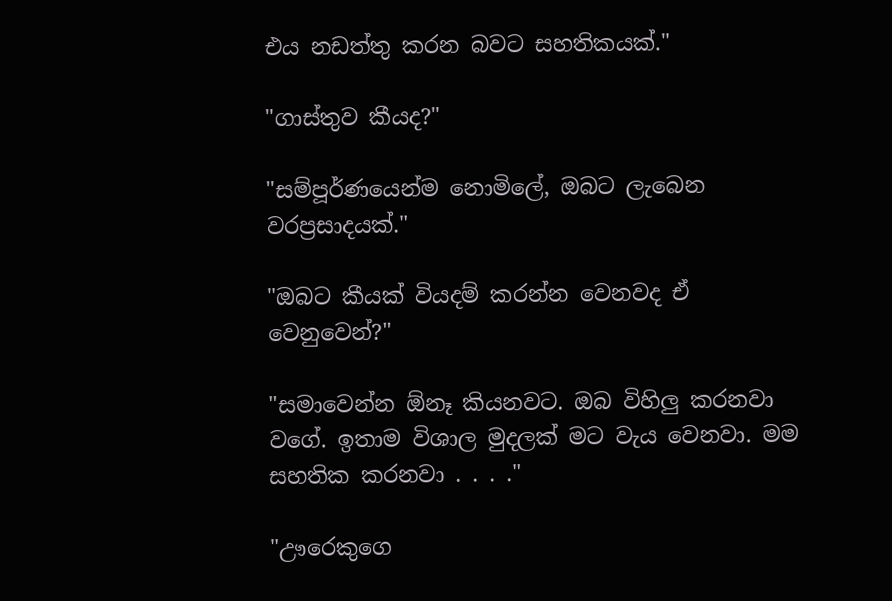එය නඩත්තු කරන බවට සහතිකයක්."

"ගාස්තුව කීයද?"

"සම්පූර්ණයෙන්ම නොමිලේ, ඔබට ලැබෙන වරප්‍රසාදයක්."

"ඔබට කීයක් වියදම් කරන්න වෙනවද ඒ වෙනුවෙන්?"

"සමාවෙන්න ඕනෑ කියනවට. ඔබ විහිලු කරනවා වගේ. ඉතාම විශාල මුදලක් මට වැය වෙනවා. මම සහතික කරනවා . . . ."

"ඌරෙකුගෙ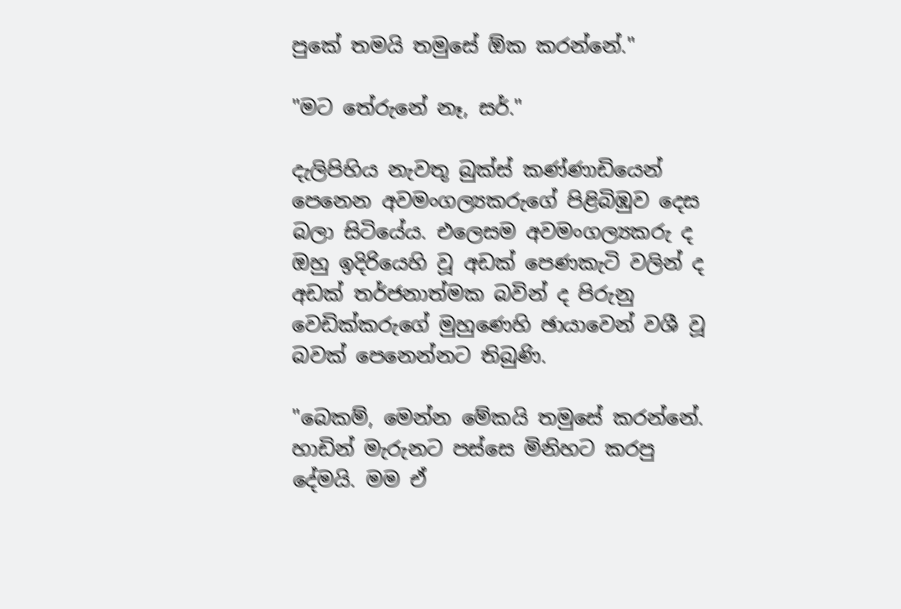පුකේ තමයි තමුසේ ඕක කරන්නේ."

"මට තේරුනේ නෑ, සර්."

දැලිපිහිය නැවතූ බුක්ස් කණ්ණාඩියෙන් පෙනෙන අවමංගල්‍යකරුගේ පිළිබිඹුව දෙස බලා සිටියේය. එලෙසම අවමංගල්‍යකරු ද ඔහු ඉදිරියෙහි වූ අඩක් පෙණකැටි වලින් ද අඩක් තර්ජනාත්මක බවින් ද පිරුනු වෙඩික්කරුගේ මුහුණෙහි ඡායාවෙන් වශී වූ බවක් පෙනෙන්නට තිබුණි.

"බෙකම්, මෙන්න මේකයි තමුසේ කරන්නේ. හාඩින් මැරුනට පස්සෙ මිනිහට කරපු දේමයි. මම ඒ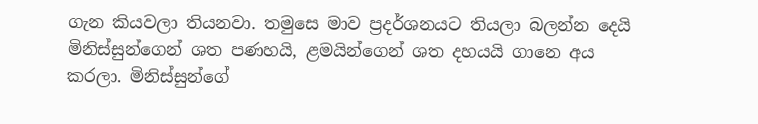ගැන කියවලා තියනවා. තමුසෙ මාව ප්‍රදර්ශනයට තියලා බලන්න දෙයි මිනිස්සුන්ගෙන් ශත පණහයි, ළමයින්ගෙන් ශත දහයයි ගානෙ අය කරලා. මිනිස්සුන්ගේ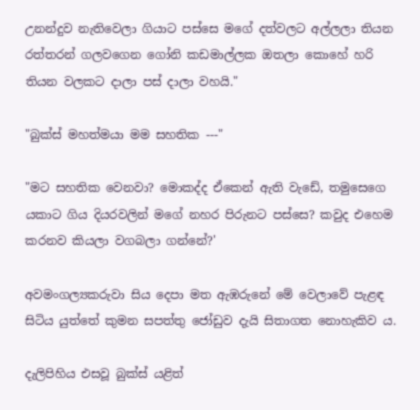උනන්දුව නැතිවෙලා ගියාට පස්සෙ මගේ දත්වලට අල්ලලා තියන රත්තරන් ගලවගෙන ගෝනි කඩමාල්ලක ඔතලා කොහේ හරි තියන වලකට දාලා පස් දාලා වහයි."

"බුක්ස් මහත්මයා මම සහතික ---"

"මට සහතික වෙනවා? මොකද්ද ඒකෙන් ඇති වැඩේ, තමුසෙගෙ යකාට ගිය දියරවලින් මගේ නහර පිරුනට පස්සෙ? කවුද එහෙම කරනව කියලා වගබලා ගන්නේ?'

අවමංගල්‍යකරුවා සිය දෙපා මත ඇඹරුනේ මේ වෙලාවේ පැළඳ සිටිය යුත්තේ කුමන සපත්තු ජෝඩුව දැයි සිතාගත නොහැකිව ය.

දැලිපිහිය එසවූ බුක්ස් යළිත්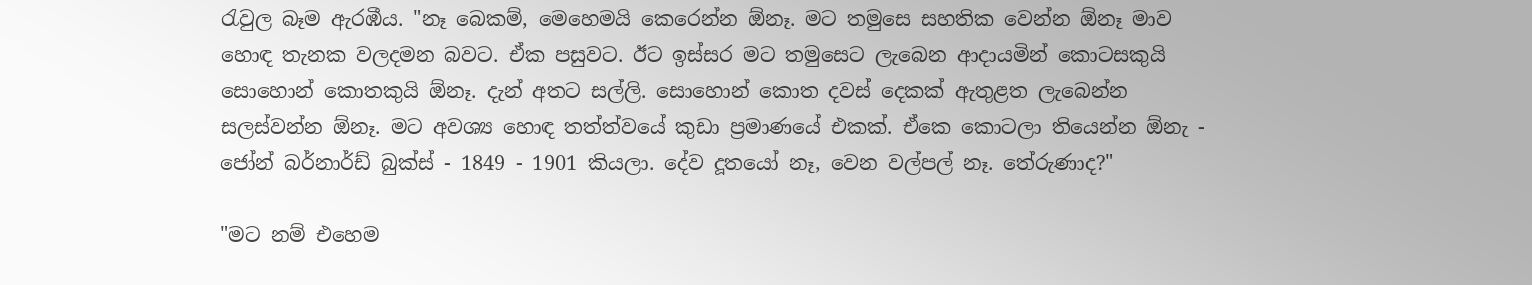රැවුල බෑම ඇරඹීය. "නෑ බෙකම්, මෙහෙමයි කෙරෙන්න ඕනෑ. මට තමුසෙ සහතික වෙන්න ඕනෑ මාව හොඳ තැනක වලදමන බවට. ඒක පසුවට. ඊට ඉස්සර මට තමුසෙට ලැබෙන ආදායමින් කොටසකුයි සොහොන් කොතකුයි ඕනෑ. දැන් අතට සල්ලි. සොහොන් කොත දවස් දෙකක් ඇතුළත ලැබෙන්න සලස්වන්න ඕනෑ. මට අවශ්‍ය හොඳ තත්ත්වයේ කුඩා ප්‍රමාණයේ එකක්. ඒකෙ කොටලා තියෙන්න ඕනැ - ජෝන් බර්නාර්ඩ් බුක්ස් - 1849 - 1901 කියලා. දේව දූතයෝ නෑ, වෙන වල්පල් නෑ. තේරුණාද?"

"මට නම් එහෙම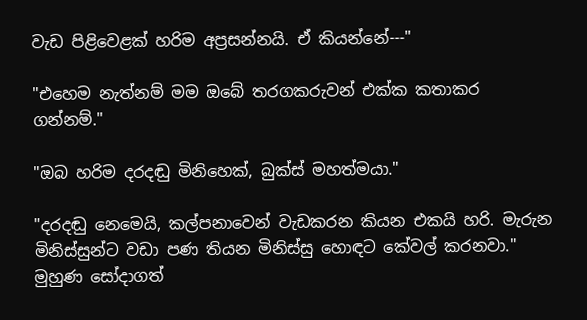වැඩ පිළිවෙළක් හරිම අප්‍රසන්නයි. ඒ කියන්නේ---"

"එහෙම නැත්නම් මම ඔබේ තරගකරුවන් එක්ක කතාකර ගන්නම්."

"ඔබ හරිම දරදඬු මිනිහෙක්, බුක්ස් මහත්මයා."

"දරදඬු නෙමෙයි, කල්පනාවෙන් වැඩකරන කියන එකයි හරි. මැරුන මිනිස්සුන්ට වඩා පණ තියන මිනිස්සු හොඳට කේවල් කරනවා." මුහුණ සෝදාගත්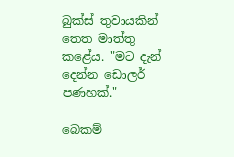බුක්ස් තුවායකින් තෙත මාත්තු කළේය. "මට දැන් දෙන්න ඩොලර් පණහක්."

බෙකම්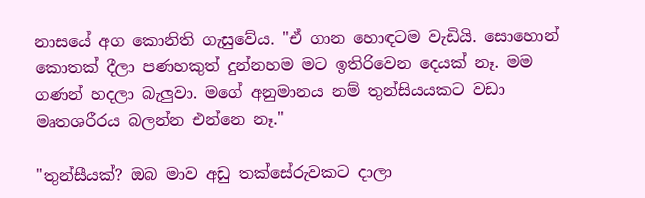නාසයේ අග කොනිති ගැසුවේය. "ඒ ගාන හොඳටම වැඩියි. සොහොන් කොතක් දීලා පණහකුත් දුන්නහම මට ඉතිරිවෙන දෙයක් නෑ. මම ගණන් හදලා බැලුවා. මගේ අනුමානය නම් තුන්සියයකට වඩා මෘතශරීරය බලන්න එන්නෙ නෑ."

"තුන්සීයක්? ඔබ මාව අඩු තක්සේරුවකට දාලා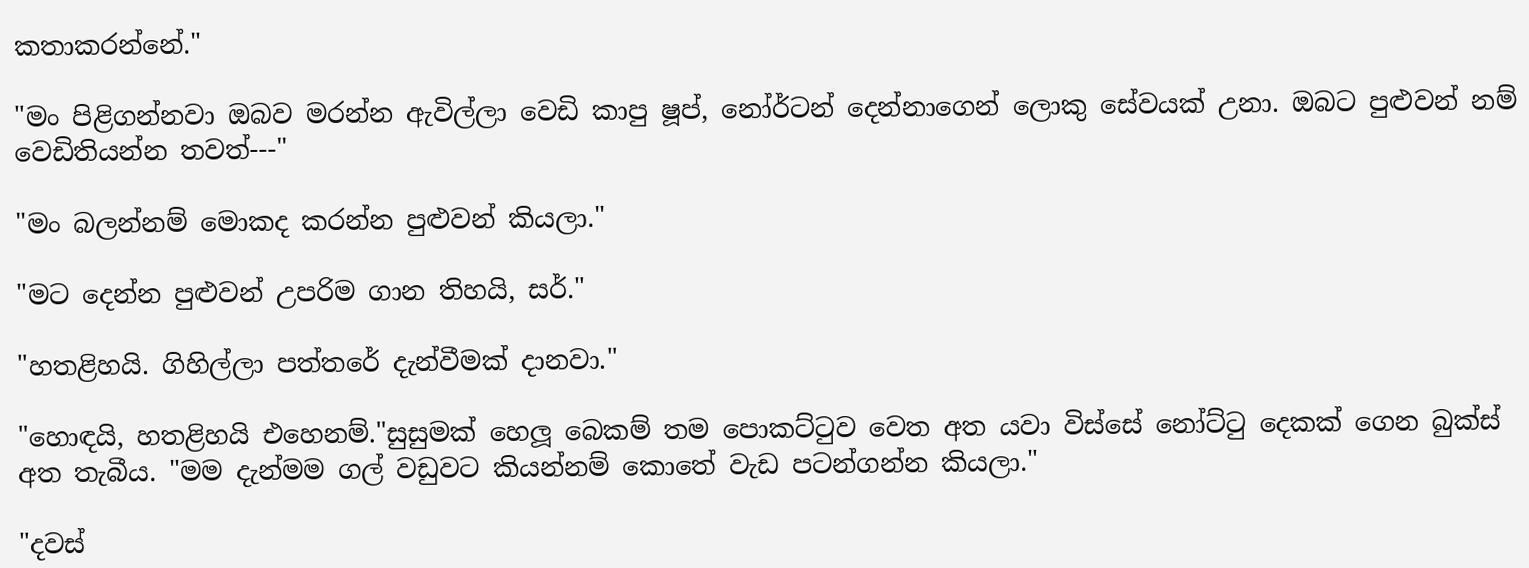කතාකරන්නේ."

"මං පිළිගන්නවා ඔබව මරන්න ඇවිල්ලා වෙඩි කාපු ෂූප්, නෝර්ටන් දෙන්නාගෙන් ලොකු සේවයක් උනා. ඔබට පුළුවන් නම් වෙඩිතියන්න තවත්---"

"මං බලන්නම් මොකද කරන්න පුළුවන් කියලා."

"මට දෙන්න පුළුවන් උපරිම ගාන තිහයි, සර්."

"හතළිහයි. ගිහිල්ලා පත්තරේ දැන්වීමක් දානවා."

"හොඳයි, හතළිහයි එහෙනම්."සුසුමක් හෙලූ බෙකම් තම පොකට්ටුව වෙත අත යවා විස්සේ නෝට්ටු දෙකක් ගෙන බුක්ස් අත තැබීය. "මම දැන්මම ගල් වඩුවට කියන්නම් කොතේ වැඩ පටන්ගන්න කියලා."

"දවස්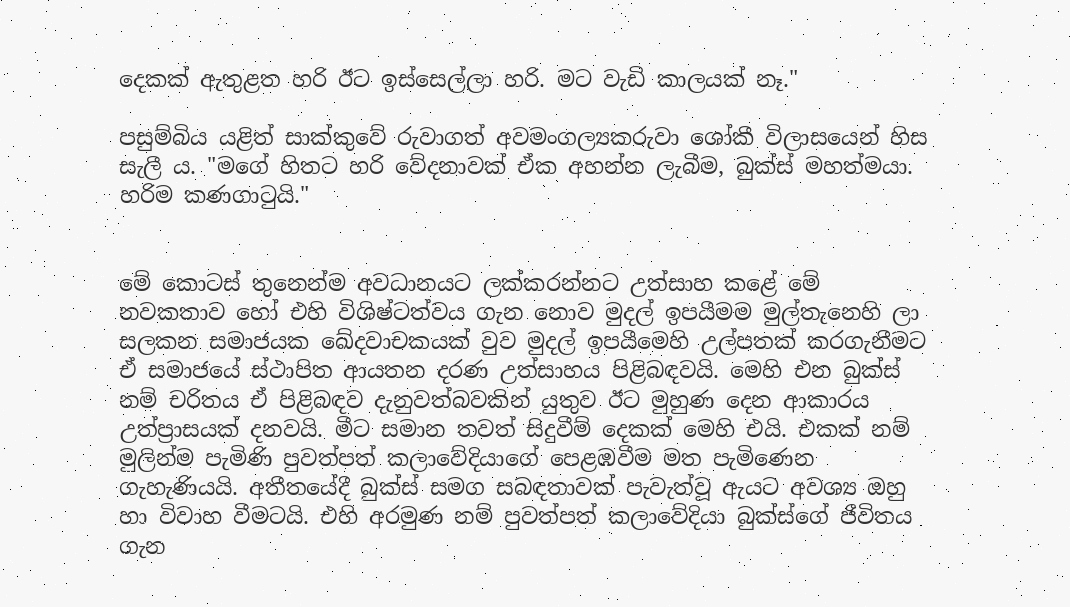දෙකක් ඇතුළත හරි ඊට ඉස්සෙල්ලා හරි. මට වැඩි කාලයක් නෑ."

පසුම්බිය යළිත් සාක්කුවේ රුවාගත් අවමංගල්‍යකරුවා ශෝකී විලාසයෙන් හිස සැලී ය. "මගේ හිතට හරි වේදනාවක් ඒක අහන්න ලැබීම, බුක්ස් මහත්මයා. හරිම කණගාටුයි."


මේ කොටස් තුනෙන්ම අවධානයට ලක්කරන්නට උත්සාහ කළේ මේ නවකතාව හෝ එහි විශිෂ්ටත්වය ගැන නොව මුදල් ඉපයීමම මුල්තැනෙහි ලා සලකන සමාජයක ඛේදවාචකයක් වුව මුදල් ඉපයීමෙහි උල්පතක් කරගැනීමට ඒ සමාජයේ ස්ථාපිත ආයතන දරණ උත්සාහය පිළිබඳවයි. මෙහි එන බුක්ස් නම් චරිතය ඒ පිළිබඳව දැනුවත්බවකින් යුතුව ඊට මුහුණ දෙන ආකාරය උත්ප්‍රාසයක් දනවයි. මීට සමාන තවත් සිදුවීම් දෙකක් මෙහි එයි. එකක් නම් මුලින්ම පැමිණි පුවත්පත් කලාවේදියාගේ පෙළඹවීම මත පැමිණෙන ගැහැණියයි. අතීතයේදී බුක්ස් සමග සබඳතාවක් පැවැත්වූ ඇයට අවශ්‍ය ඔහු හා විවාහ වීමටයි. එහි අරමුණ නම් පුවත්පත් කලාවේදියා බුක්ස්ගේ ජීවිතය ගැන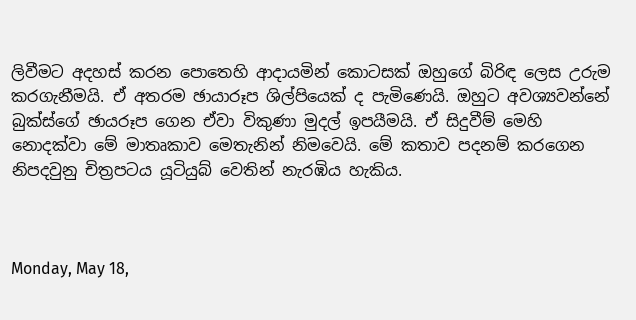ලිවීමට අදහස් කරන පොතෙහි ආදායමින් කොටසක් ඔහුගේ බිරිඳ ලෙස උරුම කරගැනීමයි. ඒ අතරම ඡායාරූප ශිල්පියෙක් ද පැමිණෙයි. ඔහුට අවශ්‍යවන්නේ බුක්ස්ගේ ඡායරූප ගෙන ඒවා විකුණා මුදල් ඉපයීමයි. ඒ සිදුවීම් මෙහි නොදක්වා මේ මාතෘකාව මෙතැනින් නිමවෙයි. මේ කතාව පදනම් කරගෙන නිපදවුනු චිත්‍රපටය යූටියුබ් වෙතින් නැරඹිය හැකිය.



Monday, May 18,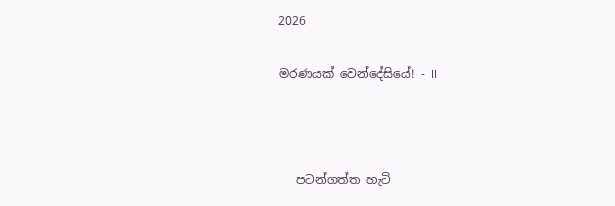2026

මරණයක් වෙන්දේසියේ! - II



   පටන්ගත්ත හැටි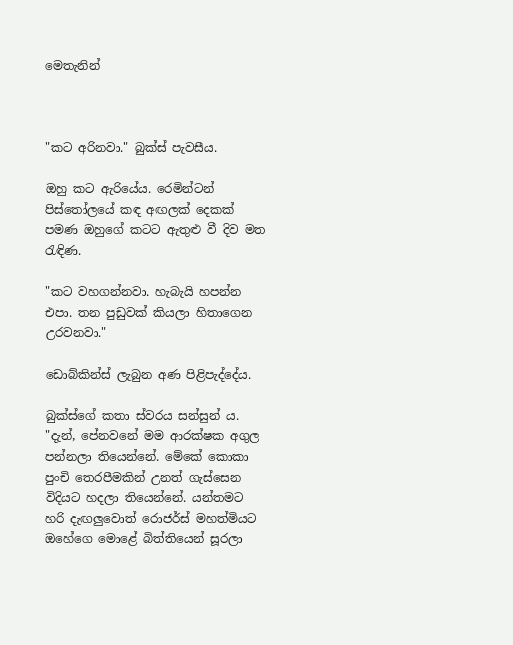මෙතැනින්



"කට අරිනවා." බුක්ස් පැවසීය.

ඔහු කට ඇරියේය. රෙමින්ටන් පිස්තෝලයේ කඳ අඟලක් දෙකක් පමණ ඔහුගේ කටට ඇතුළු වී දිව මත රැඳිණ.

"කට වහගන්නවා. හැබැයි හපන්න එපා. තන පුඩුවක් කියලා හිතාගෙන උරවනවා."

ඩොබ්කින්ස් ලැබුන අණ පිළිපැද්දේය.

බුක්ස්ගේ කතා ස්වරය සන්සුන් ය. "දැන්, පේනවනේ මම ආරක්ෂක අගුල පන්නලා තියෙන්නේ. මේකේ කොකා පුංචි තෙරපීමකින් උනත් ගැස්සෙන විදියට හදලා තියෙන්නේ. යන්තමට හරි දැඟලුවොත් රොජර්ස් මහත්මියට ඔහේගෙ මොළේ බිත්තියෙන් සූරලා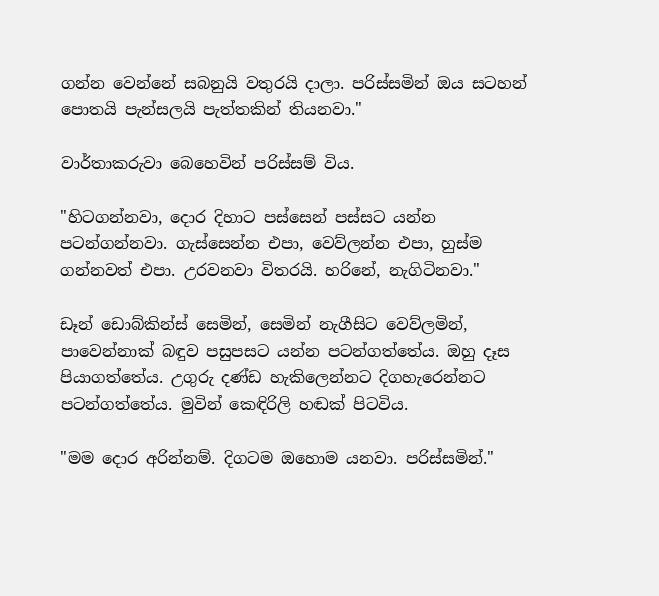ගන්න වෙන්නේ සබනුයි වතුරයි දාලා. පරිස්සමින් ඔය සටහන් පොතයි පැන්සලයි පැත්තකින් තියනවා."

වාර්තාකරුවා බෙහෙවින් පරිස්සම් විය.

"හිටගන්නවා, දොර දිහාට පස්සෙන් පස්සට යන්න පටන්ගන්නවා. ගැස්සෙන්න එපා, වෙව්ලන්න එපා, හුස්ම ගන්නවත් එපා. උරවනවා විතරයි. හරිනේ, නැගිටිනවා."

ඩෑන් ඩොබ්කින්ස් සෙමින්, සෙමින් නැගීසිට වෙව්ලමින්, පාවෙන්නාක් බඳුව පසුපසට යන්න පටන්ගත්තේය. ඔහු දෑස පියාගත්තේය. උගුරු දණ්ඩ හැකිලෙන්නට දිගහැරෙන්නට පටන්ගත්තේය. මුවින් කෙඳිරිලි හඬක් පිටවිය.

"මම දොර අරින්නම්. දිගටම ඔහොම යනවා. පරිස්සමින්."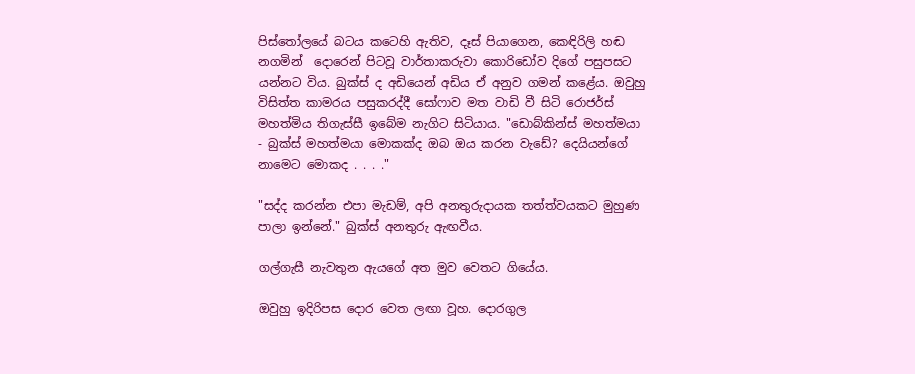පිස්තෝලයේ බටය කටෙහි ඇතිව, දෑස් පියාගෙන, කෙඳිරිලි හඬ නගමින්  දොරෙන් පිටවූ වාර්තාකරුවා කොරිඩෝව දිගේ පසුපසට යන්නට විය. බුක්ස් ද අඩියෙන් අඩිය ඒ අනුව ගමන් කළේය. ඔවුහු විසිත්ත කාමරය පසුකරද්දී සෝෆාව මත වාඩි වී සිටි රොජර්ස් මහත්මිය තිගැස්සී ඉබේම නැගිට සිටියාය. "ඩොබ්කින්ස් මහත්මයා - බුක්ස් මහත්මයා මොකක්ද ඔබ ඔය කරන වැඩේ? දෙයියන්ගේ නාමෙට මොකද . . . ."

"සද්ද කරන්න එපා මැඩම්, අපි අනතුරුදායක තත්ත්වයකට මුහුණ පාලා ඉන්නේ." බුක්ස් අනතුරු ඇඟවීය.

ගල්ගැසී නැවතුන ඇයගේ අත මුව වෙතට ගියේය.

ඔවුහු ඉදිරිපස දොර වෙත ලඟා වූහ. දොරගුල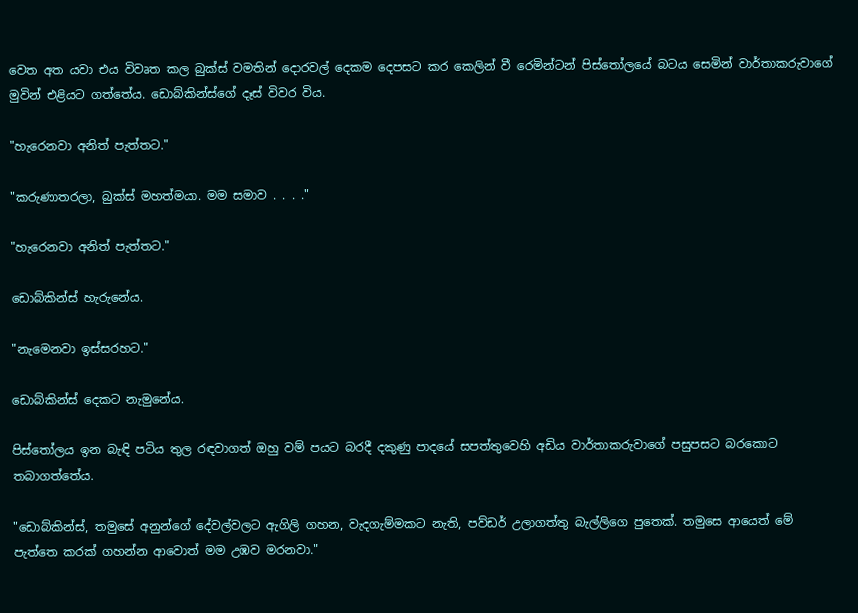වෙත අත යවා එය විවෘත කල බුක්ස් වමතින් දොරවල් දෙකම දෙපසට කර කෙලින් වී රෙමින්ටන් පිස්තෝලයේ බටය සෙමින් වාර්තාකරුවාගේ මුවින් එළියට ගත්තේය. ඩොබ්කින්ස්ගේ දෑස් විවර විය.

"හැරෙනවා අනිත් පැත්තට."

"කරුණාතරලා, බුක්ස් මහත්මයා. මම සමාව . . . ."

"හැරෙනවා අනිත් පැත්තට."

ඩොබ්කින්ස් හැරුනේය.

"නැමෙනවා ඉස්සරහට."

ඩොබ්කින්ස් දෙකට නැමුනේය.

පිස්තෝලය ඉන බැඳි පටිය තුල රඳවාගත් ඔහු වම් පයට බරදී දකුණු පාදයේ සපත්තුවෙහි අඩිය වාර්තාකරුවාගේ පසුපසට බරකොට තබාගත්තේය.

"ඩොබ්කින්ස්, තමුසේ අනුන්ගේ දේවල්වලට ඇගිලි ගහන, වැදගැම්මකට නැති, පව්ඩර් උලාගත්තු බැල්ලිගෙ පුතෙක්. තමුසෙ ආයෙත් මේ පැත්තෙ කරක් ගහන්න ආවොත් මම උඹව මරනවා."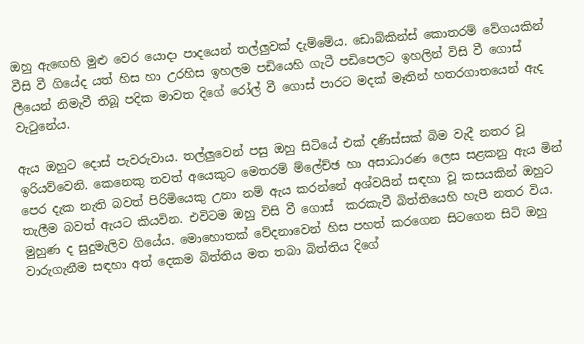ඔහු ඇඟෙහි මුළු වෙර යොදා පාදයෙන් තල්ලුවක් දැම්මේය. ඩොබ්කින්ස් කොතරම් වේගයකින් වීසි වී ගියේද යත් හිස හා උරහිස ඉහලම පඩියෙහි ගැටී පඩිපෙලට ඉහලින් විසි වී ගොස් ලීයෙන් නිමැවී තිබූ පදික මාවත දිගේ රෝල් වී ගොස් පාරට මදක් මෑතින් හතරගාතයෙන් ඇද වැටුනේය.

ඇය ඔහුට දොස් පැවරුවාය. තල්ලුවෙන් පසු ඔහු සිටියේ එක් දණිස්සක් බිම වැදී නතර වූ ඉරියව්වෙනි. කෙනෙකු තවත් අයෙකුට මෙතරම් ම්ලේච්ඡ හා අසාධාරණ ලෙස සළකනු ඇය මින් පෙර දැක නැති බවත් පිරිමියෙකු උනා නම් ඇය කරන්නේ අශ්වයින් සඳහා වූ කසයකින් ඔහුට තැලීම බවත් ඇයට කියවින. එවිටම ඔහු විසි වී ගොස්  කරකැවී බිත්තියෙහි හැපී නතර විය. මුහුණ ද සුදුමැලිව ගියේය. මොහොතක් වේදනාවෙන් හිස පහත් කරගෙන සිටගෙන සිටි ඔහු වාරුගැනීම සඳහා අත් දෙකම බිත්තිය මත තබා බිත්තිය දිගේ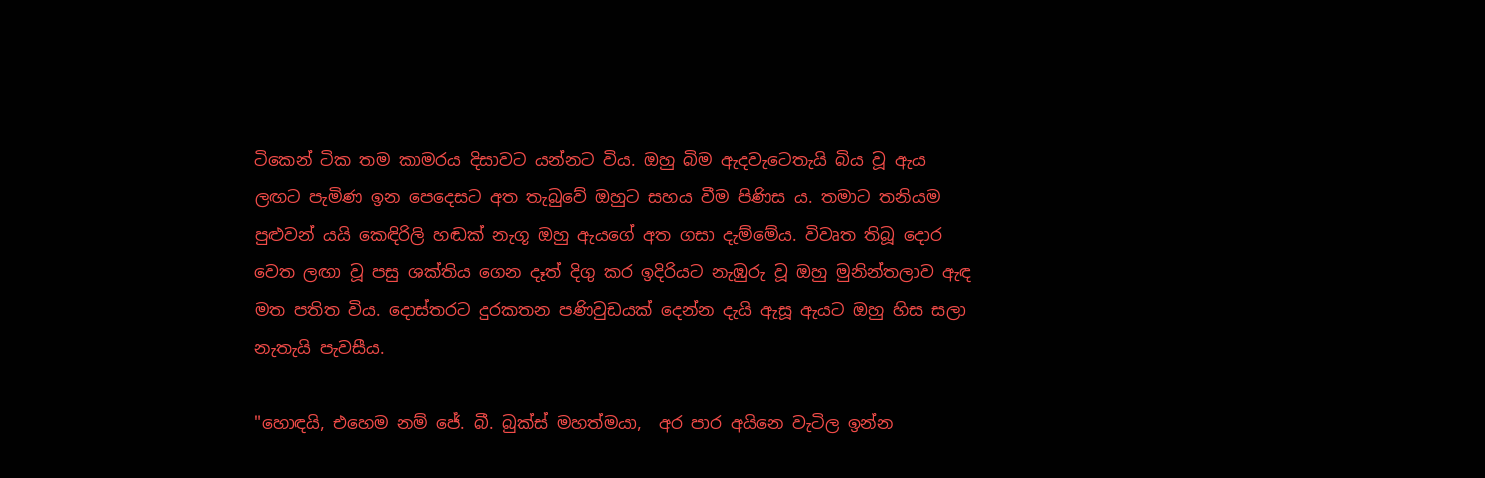ටිකෙන් ටික තම කාමරය දිසාවට යන්නට විය. ඔහු බිම ඇදවැටෙතැයි බිය වූ ඇය ලඟට පැමිණ ඉන පෙදෙසට අත තැබුවේ ඔහුට සහය වීම පිණිස ය. තමාට තනියම පුළුවන් යයි කෙඳිරිලි හඬක් නැගූ ඔහු ඇයගේ අත ගසා දැම්මේය. විවෘත තිබූ දොර වෙත ලඟා වූ පසු ශක්තිය ගෙන දෑත් දිගු කර ඉදිරියට නැඹුරු වූ ඔහු මුනින්තලාව ඇඳ මත පතිත විය. දොස්තරට දුරකතන පණිවුඩයක් දෙන්න දැයි ඇසූ ඇයට ඔහු හිස සලා නැතැයි පැවසීය.

"හොඳයි, එහෙම නම් ජේ. බී. බුක්ස් මහත්මයා,  අර පාර අයිනෙ වැටිල ඉන්න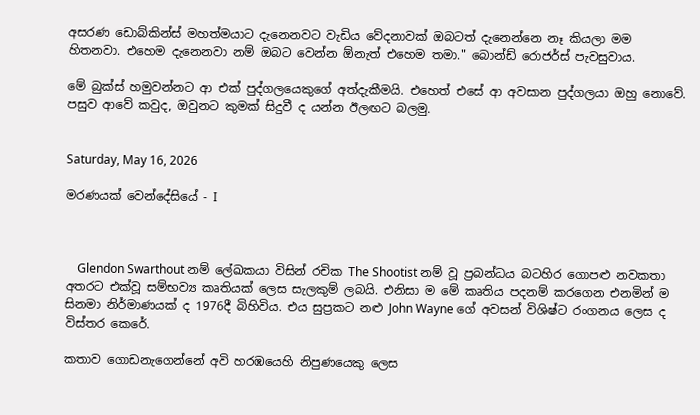අසරණ ඩොබ්කින්ස් මහත්මයාට දැනෙනවට වැඩිය වේදනාවක් ඔබටත් දැනෙන්නෙ නෑ කියලා මම හිතනවා. එහෙම දැනෙනවා නම් ඔබට වෙන්න ඕනැත් එහෙම තමා." බොන්ඩ් රොජර්ස් පැවසුවාය.

මේ බුක්ස් හමුවන්නට ආ එක් පුද්ගලයෙකුගේ අත්දැකීමයි. එහෙත් එසේ ආ අවසාන පුද්ගලයා ඔහු නොවේ. පසුව ආවේ කවුද, ඔවුනට කුමක් සිදුවී ද යන්න ඊලඟට බලමු.


Saturday, May 16, 2026

මරණයක් වෙන්දේසියේ - I



    Glendon Swarthout නම් ලේඛකයා විසින් රචික The Shootist නම් වූ ප්‍රබන්ධය බටහිර ගොපළු නවකතා අතරට එක්වූ සම්භව්‍ය කෘතියක් ලෙස සැලකුම් ලබයි. එනිසා ම මේ කෘතිය පදනම් කරගෙන එනමින් ම සිනමා නිර්මාණයක් ද 1976දී බිහිවිය. එය සුප්‍රකට නළු John Wayne ගේ අවසන් විශිෂ්ට රංගනය ලෙස ද විස්තර කෙරේ.

කතාව ගොඩනැගෙන්නේ අවි හරඹයෙහි නිපුණයෙකු ලෙස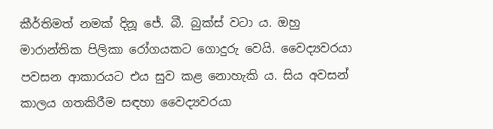කීර්තිමත් නමක් දිනූ ජේ. බී. බුක්ස් වටා ය. ඔහු මාරාන්තික පිලිකා රෝගයකට ගොදුරු වෙයි. වෛද්‍යවරයා පවසන ආකාරයට එය සුව කළ නොහැකි ය. සිය අවසන් කාලය ගතකිරීම සඳහා වෛද්‍යවරයා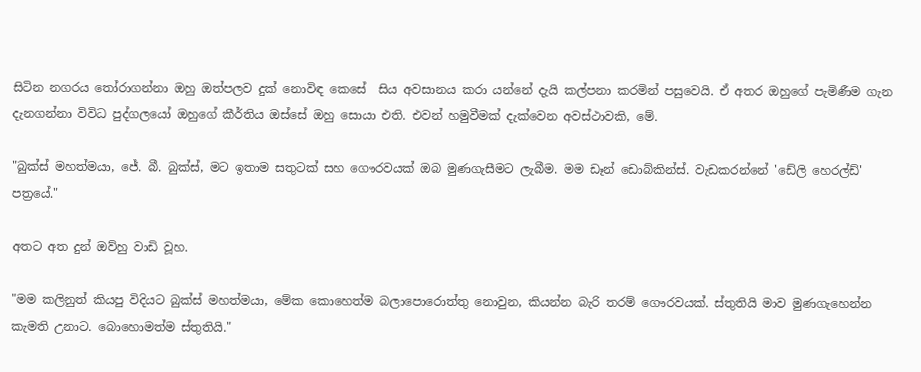සිටින නගරය තෝරාගන්නා ඔහු ඔත්පලව දුක් නොවිඳ කෙසේ  සිය අවසානය කරා යන්නේ දැයි කල්පනා කරමින් පසුවෙයි. ඒ අතර ඔහුගේ පැමිණීම ගැන දැනගන්නා විවිධ පුද්ගලයෝ ඔහුගේ කීර්තිය ඔස්සේ ඔහු සොයා එති. එවන් හමුවීමක් දැක්වෙන අවස්ථාවකි, මේ.

"බුක්ස් මහත්මයා, ජේ. බී. බුක්ස්, මට ඉතාම සතුටක් සහ ගෞරවයක් ඔබ මුණගැසීමට ලැබීම. මම ඩෑන් ඩොබ්කින්ස්. වැඩකරන්නේ 'ඩේලි හෙරල්ඩ්' පත්‍රයේ."

අතට අත දුන් ඔව්හු වාඩි වූහ.

"මම කලිනුත් කියපු විදියට බුක්ස් මහත්මයා, මේක කොහෙත්ම බලාපොරොත්තු නොවුන, කියන්න බැරි තරම් ගෞරවයක්. ස්තුතියි මාව මුණගැහෙන්න කැමති උනාට. බොහොමත්ම ස්තුතියි."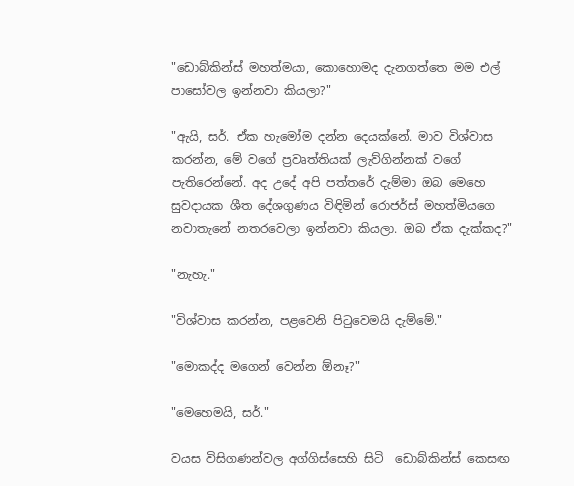"ඩොබ්කින්ස් මහත්මයා, කොහොමද දැනගත්තෙ මම එල් පාසෝවල ඉන්නවා කියලා?"

"ඇයි, සර්. ඒක හැමෝම දන්න දෙයක්නේ. මාව විශ්වාස කරන්න, මේ වගේ ප්‍රවෘත්තියක් ලැව්ගින්නක් වගේ පැතිරෙන්නේ. අද උදේ අපි පත්තරේ දැම්මා ඔබ මෙහෙ සුවදායක ශීත දේශගුණය විඳිමින් රොජර්ස් මහත්මියගෙ නවාතැනේ නතරවෙලා ඉන්නවා කියලා. ඔබ ඒක දැක්කද?"

"නැහැ."

"විශ්වාස කරන්න, පළවෙනි පිටුවෙමයි දැම්මේ."

"මොකද්ද මගෙන් වෙන්න ඕනෑ?"

"මෙහෙමයි, සර්."

වයස විසිගණන්වල අග්ගිස්සෙහි සිටි  ඩොබ්කින්ස් කෙසඟ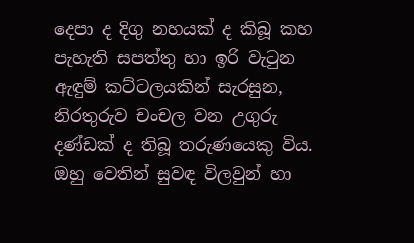දෙපා ද දිගු නහයක් ද කිබූ කහ පැහැති සපත්තු හා ඉරි වැටුන ඇඳුම් කට්ටලයකින් සැරසුන, නිරතුරුව චංචල වන උගුරු දණ්ඩක් ද තිබූ තරුණයෙකු විය. ඔහු වෙතින් සුවඳ විලවුන් හා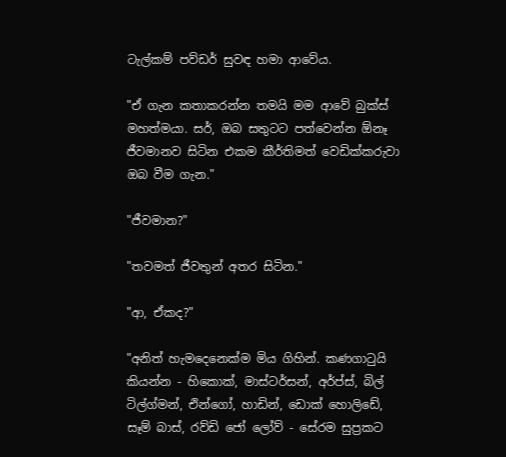ටැල්කම් පව්ඩර් සුවඳ හමා ආවේය.

"ඒ ගැන කතාකරන්න තමයි මම ආවේ බුක්ස් මහත්මයා. සර්, ඔබ සතුටට පත්වෙන්න ඕනෑ ජීවමානව සිටින එකම කීර්තිමත් වෙඩික්කරුවා ඔබ වීම ගැන."

"ජීවමාන?"

"තවමත් ජීවතුන් අතර සිටින."

"ආ, ඒකද?"

"අනිත් හැමදෙනෙක්ම මිය ගිහින්. කණගාටුයි කියන්න - හිකොක්, මාස්ටර්සන්, අර්ප්ස්, බිල් ටිල්ග්මන්, එින්ගෝ, හාඩින්, ඩොක් හොලිඩේ, සෑම් බාස්, රව්ඩි ජෝ ලෝව් - සේරම සුප්‍රකට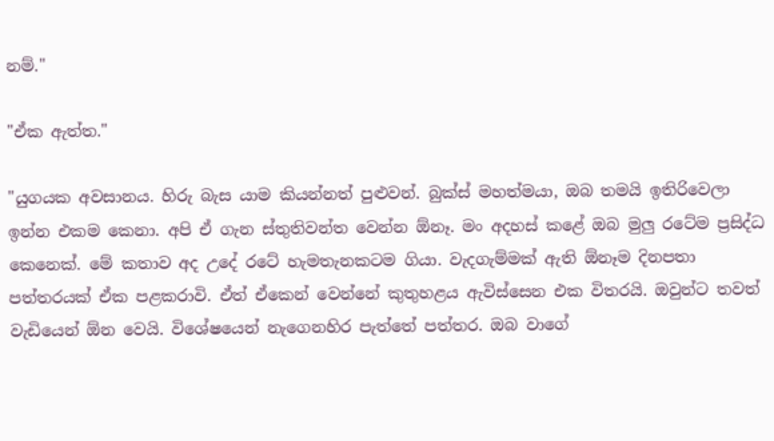නම්."

"ඒක ඇත්ත."

"යුගයක අවසානය. හිරු බැස යාම කියන්නත් පුළුවන්. බුක්ස් මහත්මයා, ඔබ තමයි ඉතිරිවෙලා ඉන්න එකම කෙනා. අපි ඒ ගැන ස්තුතිවන්ත වෙන්න ඕනෑ. මං අදහස් කළේ ඔබ මුලු රටේම ප්‍රසිද්ධ කෙනෙක්. මේ කතාව අද උදේ රටේ හැමතැනකටම ගියා. වැදගැම්මක් ඇති ඕනෑම දිනපතා පත්තරයක් ඒක පළකරාවි. ඒත් ඒකෙන් වෙන්නේ කුතුහළය ඇවිස්සෙන එක විතරයි. ඔවුන්ට තවත් වැඩියෙන් ඕන වෙයි. විශේෂයෙන් නැගෙනහිර පැත්තේ පත්තර. ඔබ වාගේ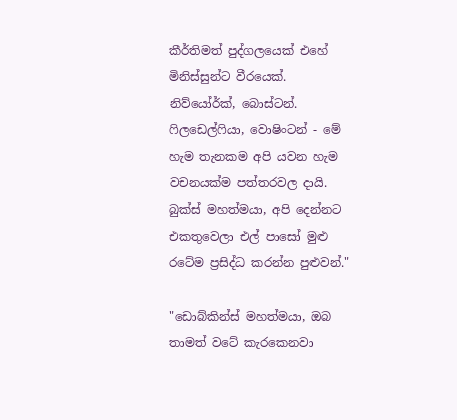කීර්තිමත් පුද්ගලයෙක් එහේ මිනිස්සුන්ට වීරයෙක්. නිව්යෝර්ක්, බොස්ටන්. ෆිලඩෙල්ෆියා, වොෂිංටන් - මේ හැම තැනකම අපි යවන හැම වචනයක්ම පත්තරවල දායි. බුක්ස් මහත්මයා, අපි දෙන්නට එකතුවෙලා එල් පාසෝ මුළු රටේම ප්‍රසිද්ධ කරන්න පුළුවන්."

"ඩොබ්කින්ස් මහත්මයා, ඔබ තාමත් වටේ කැරකෙනවා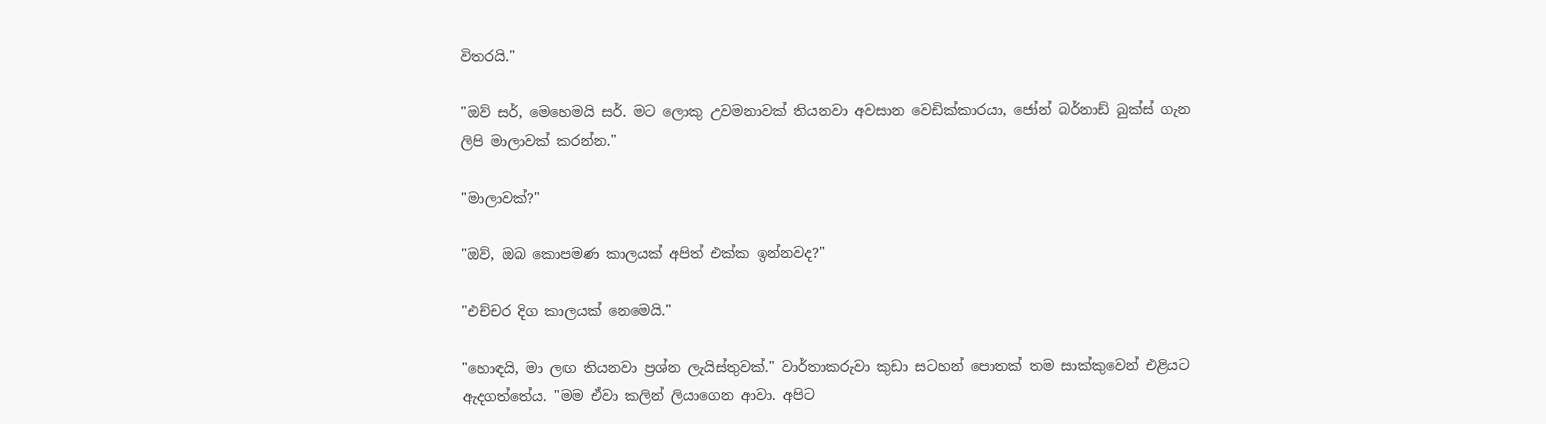විතරයි."

"ඔව් සර්, මෙහෙමයි සර්. මට ලොකු උවමනාවක් තියනවා අවසාන වෙඩික්කාරයා, ජෝන් බර්නාඩ් බුක්ස් ගැන ලිපි මාලාවක් කරන්න."

"මාලාවක්?"

"ඔව්, ඔබ කොපමණ කාලයක් අපිත් එක්ක ඉන්නවද?"

"එච්චර දිග කාලයක් නෙමෙයි."

"හොඳයි, මා ලඟ තියනවා ප්‍රශ්න ලැයිස්තුවක්." වාර්තාකරුවා කුඩා සටහන් පොතක් තම සාක්කුවෙන් එළියට ඇදගත්තේය. "මම ඒවා කලින් ලියාගෙන ආවා. අපිට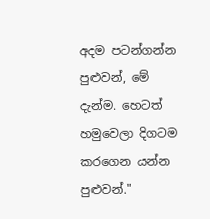අදම පටන්ගන්න පුළුවන්, මේ දැන්ම. හෙටත් හමුවෙලා දිගටම කරගෙන යන්න පුළුවන්."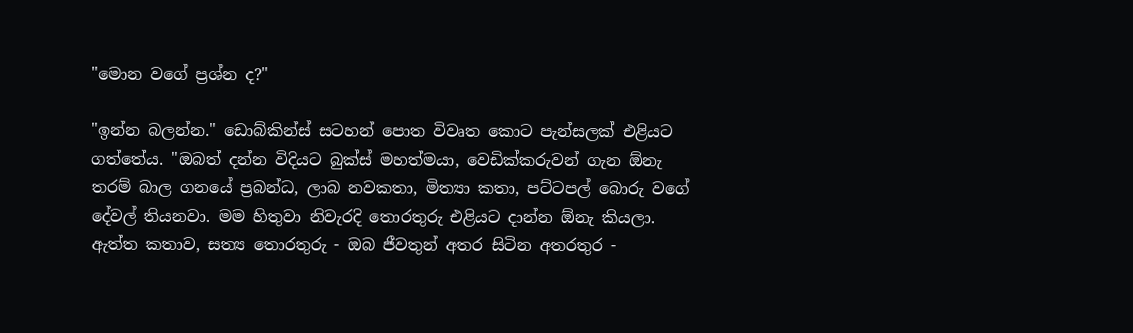"මොන වගේ ප්‍රශ්න ද?"

"ඉන්න බලන්න." ඩොබ්කින්ස් සටහන් පොත විවෘත කොට පැන්සලක් එළියට ගත්තේය. "ඔබත් දන්න විදියට බුක්ස් මහත්මයා, වෙඩික්කරුවන් ගැන ඕනැ තරම් බාල ගනයේ ප්‍රබන්ධ, ලාබ නවකතා, මිත්‍යා කතා, පට්ටපල් බොරු වගේ දේවල් තියනවා. මම හිතුවා නිවැරදි තොරතුරු එළියට දාන්න ඕනැ කියලා. ඇත්ත කතාව, සත්‍ය තොරතුරු - ඔබ ජීවතුන් අතර සිටින අතරතුර -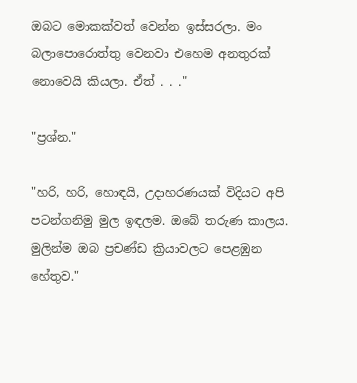ඔබට මොකක්වත් වෙන්න ඉස්සරලා. මං බලාපොරොත්තු වෙනවා එහෙම අනතුරක් නොවෙයි කියලා. ඒත් . . ."

"ප්‍රශ්න."

"හරි, හරි, හොඳයි, උදාහරණයක් විදියට අපි පටන්ගනිමු මුල ඉඳලම. ඔබේ තරුණ කාලය. මුලින්ම ඔබ ප්‍රචණ්ඩ ක්‍රියාවලට පෙළඹුන හේතුව."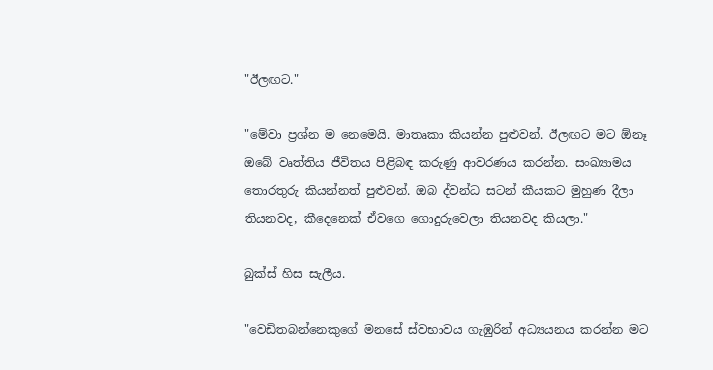"ඊලඟට."

"මේවා ප්‍රශ්න ම නෙමෙයි. මාතෘකා කියන්න පුළුවන්. ඊලඟට මට ඕනෑ ඔබේ වෘත්තිය ජීවිතය පිළිබඳ කරුණු ආවරණය කරන්න. සංඛ්‍යාමය තොරතුරු කියන්නත් පුළුවන්. ඔබ ද්වන්ධ සටන් කීයකට මුහුණ දීලා තියනවද, කීදෙනෙක් ඒවගෙ ගොදුරුවෙලා තියනවද කියලා."

බුක්ස් හිස සැලීය.

"වෙඩිතබන්නෙකුගේ මනසේ ස්වභාවය ගැඹුරින් අධ්‍යයනය කරන්න මට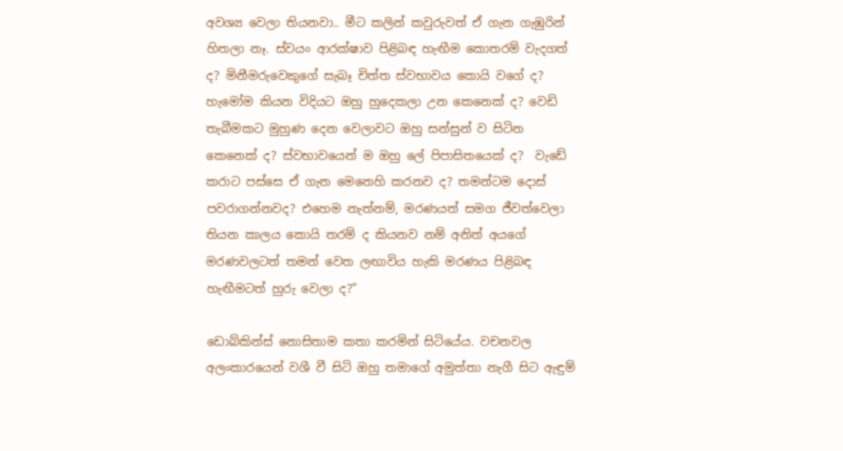අවශ්‍ය වෙලා තියනවා.. මීට කලින් කවුරුවත් ඒ ගැන ගැඹුරින් හිතලා නෑ. ස්වයං ආරක්ෂාව පිළිබඳ හැඟීම කොතරම් වැදගත් ද? මිනීමරුවෙකුගේ සැබෑ චිත්ත ස්වභාවය කොයි වගේ ද? හැමෝම කියන විදියට ඔහු හුදෙකලා උන කෙනෙක් ද? වෙඩි තැබීමකට මුහුණ දෙන වෙලාවට ඔහු සන්සුන් ව සිටින කෙනෙක් ද? ස්වභාවයෙන් ම ඔහු ලේ පිපාසිතයෙක් ද?  වැඩේ කරාට පස්සෙ ඒ ගැන මෙනෙහි කරනව ද? තමන්ටම දොස් පවරාගන්නවද? එහෙම නැත්නම්, මරණයත් සමග ජීවත්වෙලා තියන කාලය කොයි තරම් ද කියනව නම් අනිත් අයගේ මරණවලටත් තමන් වෙත ලඟාවිය හැකි මරණය පිළිබඳ හැඟීමටත් හුරු වෙලා ද?"

ඩොබ්කින්ස් නොසිතාම කතා කරමින් සිටියේය. වචනවල අලංකාරයෙන් වශී වී සිටි ඔහු තමාගේ අමුත්තා නැගී සිට ඇඳුම්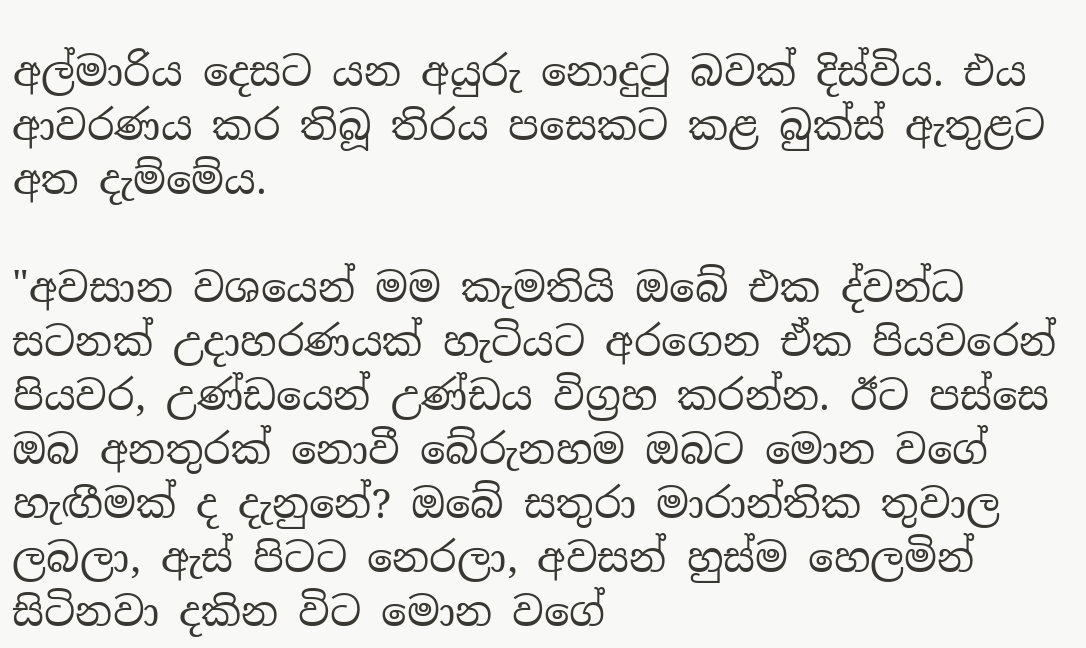අල්මාරිය දෙසට යන අයුරු නොදුටු බවක් දිස්විය. එය ආවරණය කර තිබූ තිරය පසෙකට කළ බුක්ස් ඇතුළට අත දැම්මේය.

"අවසාන වශයෙන් මම කැමතියි ඔබේ එක ද්වන්ධ සටනක් උදාහරණයක් හැටියට අරගෙන ඒක පියවරෙන් පියවර, උණ්ඩයෙන් උණ්ඩය විග්‍රහ කරන්න. ඊට පස්සෙ ඔබ අනතුරක් නොවී බේරුනහම ඔබට මොන වගේ හැඟීමක් ද දැනුනේ? ඔබේ සතුරා මාරාන්තික තුවාල ලබලා, ඇස් පිටට නෙරලා, අවසන් හුස්ම හෙලමින් සිටිනවා දකින විට මොන වගේ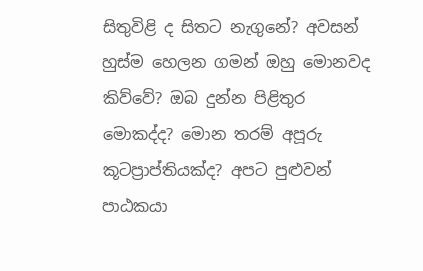සිතුවිළි ද සිතට නැගුනේ? අවසන් හුස්ම හෙලන ගමන් ඔහු මොනවද කිව්වේ? ඔබ දුන්න පිළිතුර මොකද්ද? මොන තරම් අපූරු කූටප්‍රාප්තියක්ද? අපට පුළුවන් පාඨකයා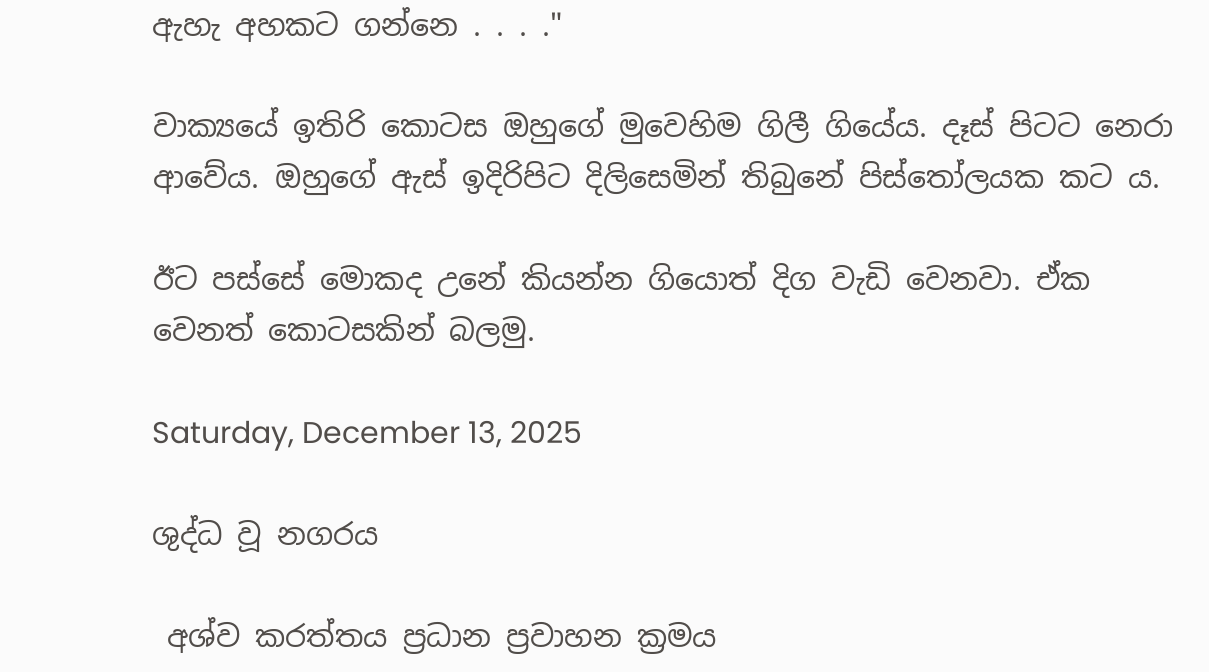ඇහැ අහකට ගන්නෙ . . . ."

වාක්‍යයේ ඉතිරි කොටස ඔහුගේ මුවෙහිම ගිලී ගියේය. දෑස් පිටට නෙරා ආවේය. ඔහුගේ ඇස් ඉදිරිපිට දිලිසෙමින් තිබුනේ පිස්තෝලයක කට ය.

ඊට පස්සේ මොකද උනේ කියන්න ගියොත් දිග වැඩි වෙනවා. ඒක වෙනත් කොටසකින් බලමු.

Saturday, December 13, 2025

ශුද්ධ වූ නගරය

 අශ්ව කරත්තය ප්‍රධාන ප්‍රවාහන ක්‍රමය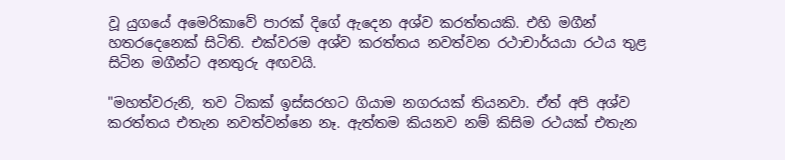වූ යුගයේ අමෙරිකාවේ පාරක් දිගේ ඇදෙන අශ්ව කරත්තයකි. එහි මගීන් හතරදෙනෙක් සිටිති. එක්වරම අශ්ව කරත්තය නවත්වන රථාචාර්යයා රථය තුළ සිටින මගීන්ට අනතුරු අඟවයි.

"මහත්වරුනි, තව ටිකක් ඉස්සරහට ගියාම නගරයක් තියනවා. ඒත් අපි අශ්ව කරත්තය එතැන නවත්වන්නෙ නෑ. ඇත්තම කියනව නම් කිසිම රථයක් එතැන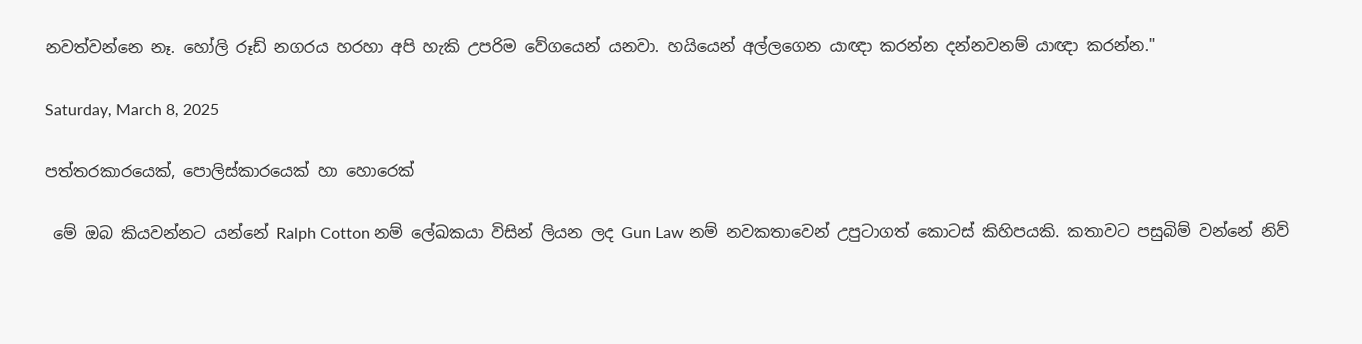නවත්වන්නෙ නෑ. හෝලි රූඩ් නගරය හරහා අපි හැකි උපරිම වේගයෙන් යනවා. හයියෙන් අල්ලගෙන යාඥා කරන්න දන්නවනම් යාඥා කරන්න."

Saturday, March 8, 2025

පත්තරකාරයෙක්, පොලිස්කාර‍යෙක් හා හොරෙක්

 මේ ඔබ කියවන්නට යන්නේ Ralph Cotton නම් ලේඛකයා විසින් ලියන ලද Gun Law නම් නවකතාවෙන් උපුටාගත් කොටස් කිහිපයකි. කතාවට පසුබිම් වන්නේ නිව්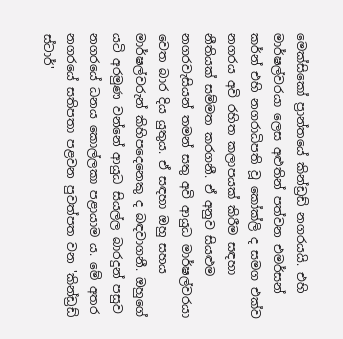මෙක්සිකෝ ප්‍රාන්තයේ කින්ඩ්‍රඩ් නගරයයි. එහි මාර්ෂල්වරයා ලෙස අළුතින් පත්වන එමර්සන් කර්න් එහි නගරාධිපති වූ කෝක්ලි ද සමග එක්ව නගරය අවි රහිත කලාපයක් කිරීම සඳහා නීතියක් සම්මත කරගනී. ඒ අනුව සියළුම නගරවැසියන් තමන් සතු අවි ආයුධ මාර්ෂල්වරයා වෙත බාර දිය යුතුය. ඒ සඳහා ඔහු සහය මාර්ෂල්වරුන් කිහිපදෙනෙකු ද බඳවාගනී. ඔහුගේ යටි අරමුණ වන්නේ ආයුධ සියල්ල බාරදුන් පසුව නගරයේ ධනය කොල්ලකා පළායාම ය. මේ අතර නගරයේ සතිපතා පළවන පුවත්පත වන 'කින්ඩ්‍රඩ් ස්ටාර්'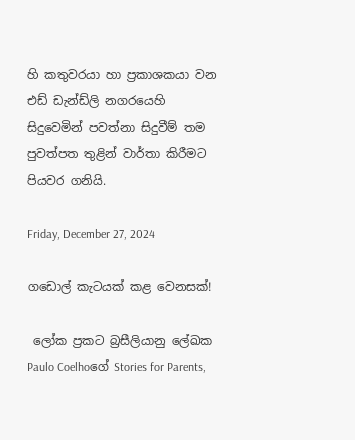හි කතුවරයා හා ප්‍රකාශකයා වන එඩ් ඩැන්ඩ්ලි නගරයෙහි සිදුවෙමින් පවත්නා සිදුවීම් තම පුවත්පත තුළින් වාර්තා කිරීමට පියවර ගනියි.

Friday, December 27, 2024

ගඩොල් කැටයක් කළ වෙනසක්!

 ලෝක ප්‍රකට බ්‍රසීලියානු ලේඛක Paulo Coelhoගේ Stories for Parents,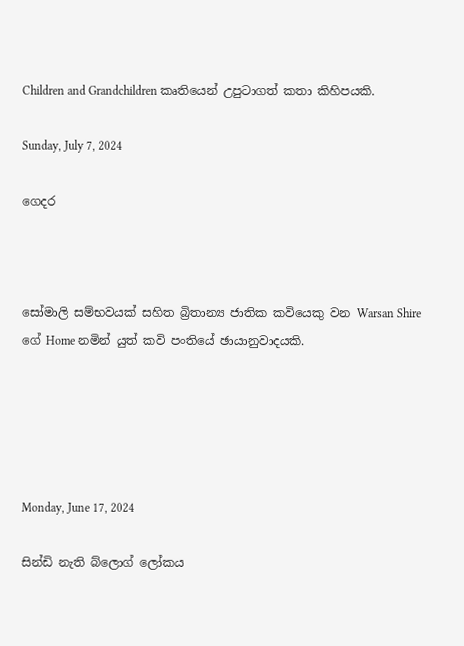Children and Grandchildren කෘතියෙන් උපුටාගත් කතා කිහිපයකි.

Sunday, July 7, 2024

ගෙදර



සෝමාලි සම්භවයක් සහිත බ්‍රිතාන්‍ය ජාතික කවියෙකු වන Warsan Shire ගේ Home නමින් යුත් කවි පංතියේ ඡායානුවාදයකි.





Monday, June 17, 2024

සින්ඩි නැති බ්ලොග් ලෝකය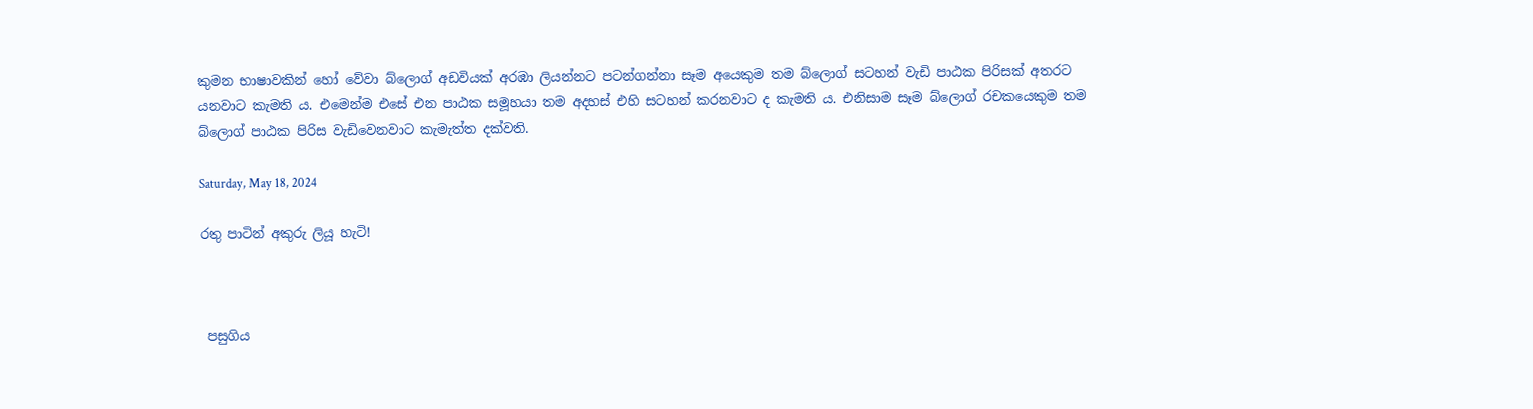කුමන භාෂාවකින් හෝ වේවා බ්ලොග් අඩවියක් අරඹා ලියන්නට පටන්ගන්නා සෑම අයෙකුම තම බ්ලොග් සටහන් වැඩි පාඨක පිරිසක් අතරට යනවාට කැමති ය. එමෙන්ම එසේ එන පාඨක සමූහයා තම අදහස් එහි සටහන් කරනවාට ද කැමති ය. එනිසාම සෑම බ්ලොග් රචකයෙකුම තම බ්ලොග් පාඨක පිරිස වැඩිවෙනවාට කැමැත්ත දක්වති.

Saturday, May 18, 2024

රතු පාටින් අකුරු ලියූ හැටි!



 පසුගිය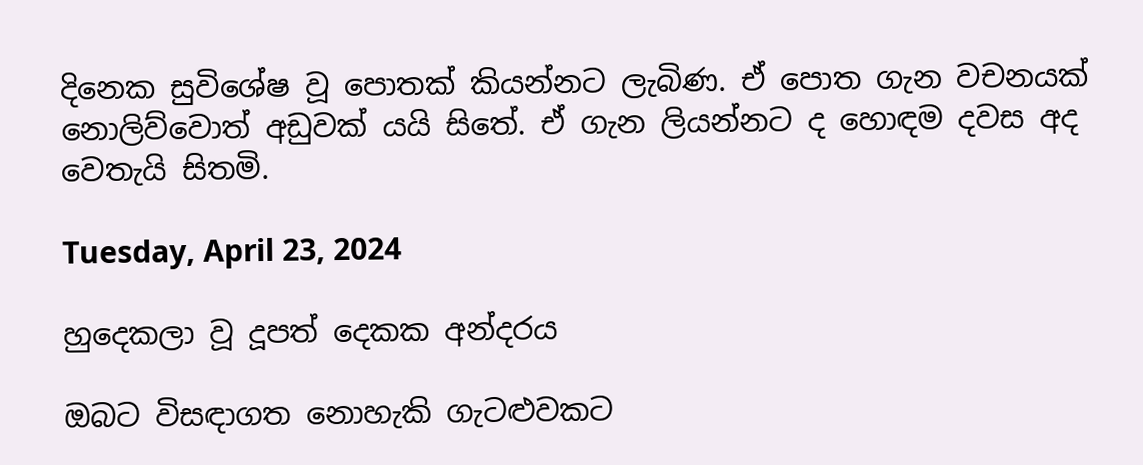දිනෙක සුවිශේෂ වූ පොතක් කියන්නට ලැබිණ. ඒ පොත ගැන වචනයක් නොලිව්වොත් අඩුවක් යයි සිතේ. ඒ ගැන ලියන්නට ද හොඳම දවස අද වෙතැයි සිතමි.

Tuesday, April 23, 2024

හුදෙකලා වූ දූපත් දෙකක අන්දරය

ඔබට විසඳාගත නොහැකි ගැටළුවකට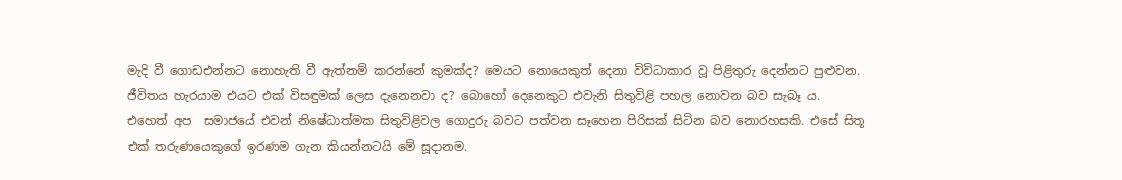මැදි වී ගොඩඑන්නට නොහැති වී ඇත්නම් කරන්නේ කුමක්ද? මෙයට නොයෙකුත් දෙනා විවිධාකාර වූ පිළිතුරු දෙන්නට පුළුවන. ජීවිතය හැරයාම එයට එක් විසඳුමක් ලෙස දැනෙනවා ද? බොහෝ දෙනෙකුට එවැනි සිතුවිළි පහල නොවන බව සැබෑ ය. එහෙත් අප  සමාජයේ එවන් නිෂේධාත්මක සිතුවිළිවල ගොදුරු බවට පත්වන සෑහෙන පිරිසක් සිටින බව නොරහසකි. එසේ සිතූ එක් තරුණයෙකුගේ ඉරණම ගැන කියන්නටයි මේ සූදානම.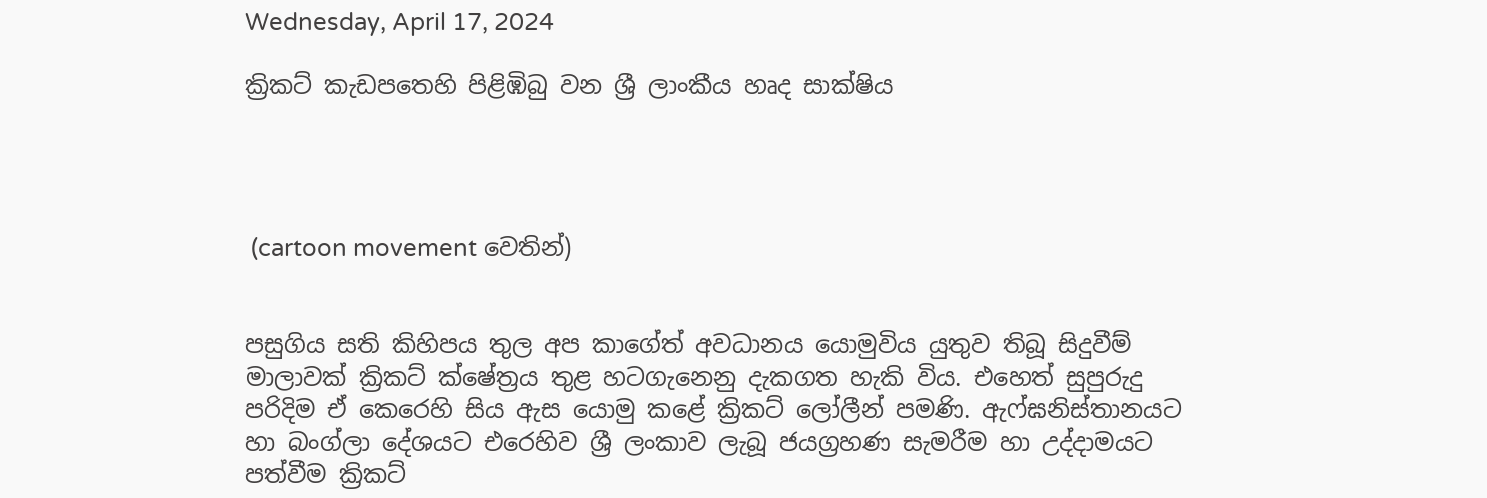Wednesday, April 17, 2024

ක්‍රිකට් කැඩපතෙහි පිළිඹිබු වන ශ්‍රී ලාංකීය හෘද සාක්ෂිය




 (cartoon movement වෙතින්)


පසුගිය සති කිහිපය තුල අප කාගේත් අවධානය යොමුවිය යුතුව තිබූ සිදුවීම් මාලාවක් ක්‍රිකට් ක්ෂේත්‍රය තුළ හටගැනෙනු දැකගත හැකි විය. එහෙත් සුපුරුදු පරිදිම ඒ කෙරෙහි සිය ඇස යොමු කළේ ක්‍රිකට් ලෝලීන් පමණි. ඇෆ්ඝනිස්තානයට හා බංග්ලා දේශයට එරෙහිව ශ්‍රී ලංකාව ලැබූ ජයග්‍රහණ සැමරීම හා උද්දාමයට පත්වීම ක්‍රිකට්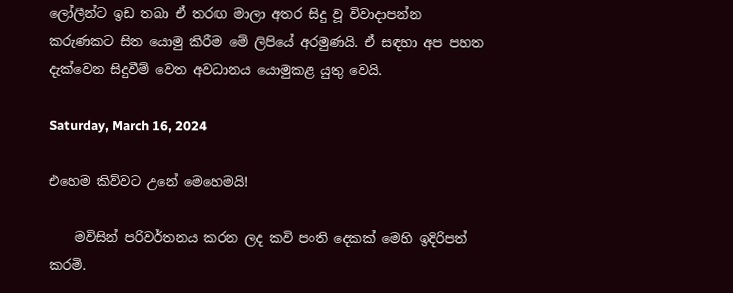ලෝලීන්ට ඉඩ තබා ඒ තරඟ මාලා අතර සිදු වූ විවාදාපන්න කරුණකට සිත යොමු කිරීම මේ ලිපියේ අරමුණයි. ඒ සඳහා අප පහත දැක්වෙන සිදුවීම් වෙත අවධානය යොමුකළ යුතු වෙයි.

Saturday, March 16, 2024

එහෙම කිව්වට උනේ මෙහෙමයි!

    මවිසින් පරිවර්තනය කරන ලද කවි පංති දෙකක් මෙහි ඉදිරිපත් කරමි.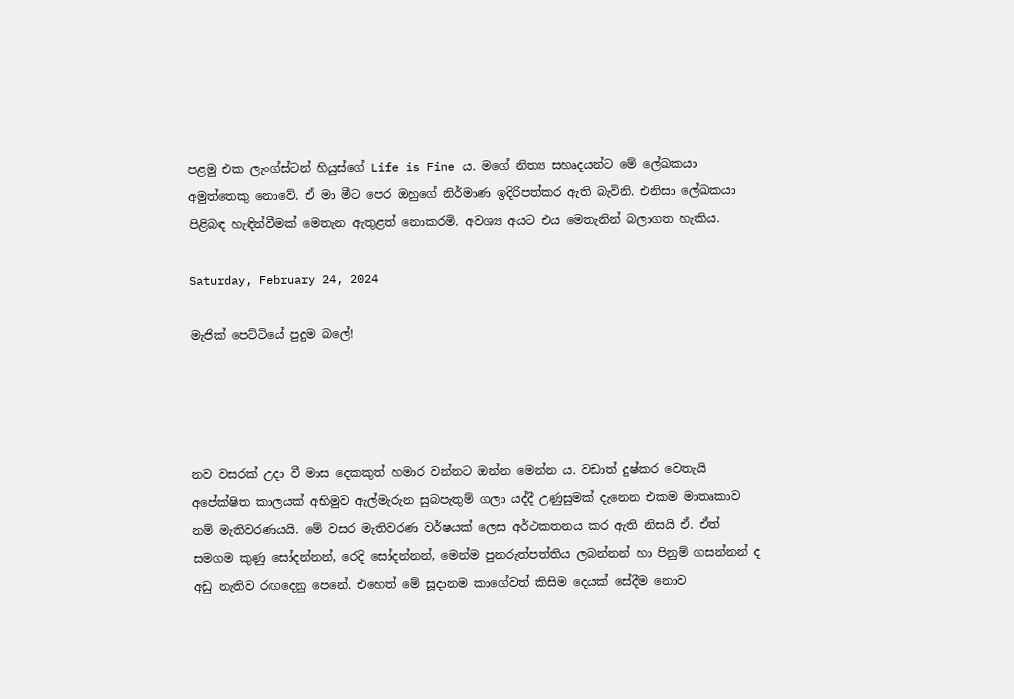පළමු එක ලැංග්ස්ටන් හියුස්ගේ Life is Fine ය. මගේ නිත්‍ය සහෘදයන්ට මේ ලේඛකයා අමුත්තෙකු නොවේ. ඒ මා මීට පෙර ඔහුගේ නිර්මාණ ඉදිරිපත්කර ඇති බැවිනි. එනිසා ලේඛකයා පිළිබඳ හැඳින්වීමක් මෙතැන ඇතුළත් නොකරමි. අවශ්‍ය අයට එය මෙතැනින් බලාගත හැකිය.

Saturday, February 24, 2024

මැජික් පෙට්ටියේ පුදුම බලේ!




නව වසරක් උදා වී මාස දෙකකුත් හමාර වන්නට ඔන්න මෙන්න ය. වඩාත් දුෂ්කර වෙතැයි අපේක්ෂිත කාලයක් අභිමුව ඇල්මැරුන සුබපැතුම් ගලා යද්දී උණුසුමක් දැනෙන එකම මාතෘකාව නම් මැතිවරණයයි. මේ වසර මැතිවරණ වර්ෂයක් ලෙස අර්ථකතනය කර ඇති නිසයි ඒ. ඒත් සමගම කුණු සෝදන්නන්, රෙදි සෝදන්නන්, මෙන්ම පුනරුත්පත්තිය ලබන්නන් හා පිනුම් ගසන්නන් ද අඩු නැතිව රඟදෙනු පෙනේ. එහෙත් මේ සූදානම කාගේවත් කිසිම දෙයක් සේදීම නොව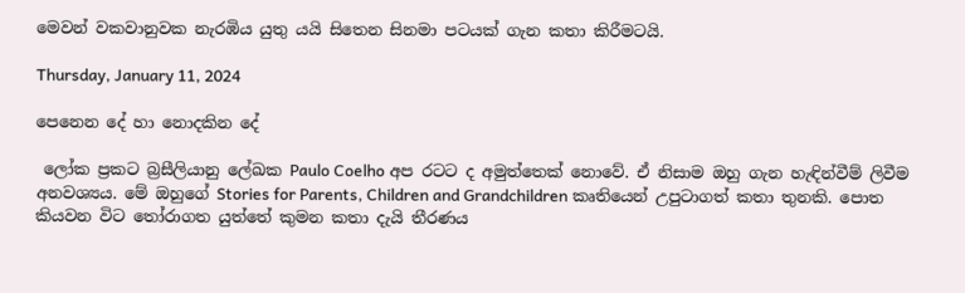මෙවන් වකවානුවක නැරඹිය යුතු යයි සිතෙන සිනමා පටයක් ගැන කතා කිරීමටයි.

Thursday, January 11, 2024

පෙනෙන දේ හා නොදකින දේ

 ලෝක ප්‍රකට බ්‍රසීලියානු ලේඛක Paulo Coelho අප රටට ද අමුත්තෙක් නොවේ. ඒ නිසාම ඔහු ගැන හැඳින්වීම් ලිවීම අනවශ්‍යය. මේ ඔහුගේ Stories for Parents, Children and Grandchildren කෘතියෙන් උපුටාගත් කතා තුනකි. පොත කියවන විට තෝරාගත යුත්තේ කුමන කතා දැයි තීරණය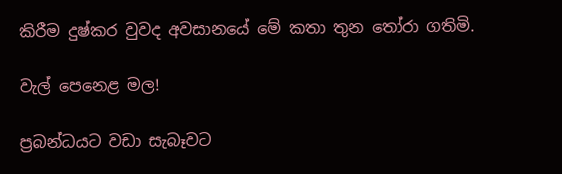කිරීම දුෂ්කර වුවද අවසානයේ මේ කතා තුන තෝරා ගතිමි.

වැල් පෙනෙළ මල!

ප්‍රබන්ධයට වඩා සැබෑවට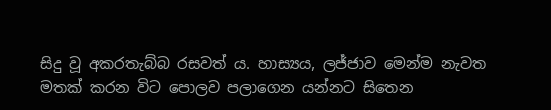සිදු වූ අකරතැබ්බ රසවත් ය. හාස්‍යය, ලජ්ජාව මෙන්ම නැවත මතක් කරන විට පොලව පලාගෙන යන්නට සිතෙන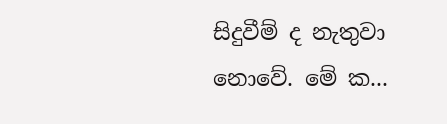සිදුවීම් ද නැතුවා නොවේ. මේ ක...